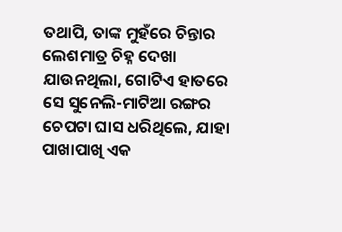ତଥାପି, ତାଙ୍କ ମୁହଁରେ ଚିନ୍ତାର ଲେଶମାତ୍ର ଚିହ୍ନ ଦେଖା ଯାଉନଥିଲା, ଗୋଟିଏ ହାତରେ ସେ ସୁନେଲି-ମାଟିଆ ରଙ୍ଗର ଚେପଟା ଘାସ ଧରିଥିଲେ, ଯାହା ପାଖାପାଖି ଏକ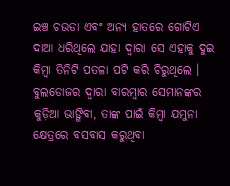ଇଞ୍ଚ ଚଉଡା ଏବଂ ଅନ୍ୟ ହାତରେ ଗୋଟିଏ ଦାଆ ଧରିଥିଲେ ଯାହା ଦ୍ଵାରା ସେ ଏହାକୁ ଦୁଇ କିମ୍ଵା ତିନିଟି ପତଳା ପଟି କରି ଚିରୁଥିଲେ । ବୁଲଡୋଜର ଦ୍ଵାରା ବାରମ୍ଵାର ସେମାନଙ୍କର କୁଡ଼ିଆ ଭାଙ୍ଗିବା, ତାଙ୍କ ପାଇଁ କିମ୍ଵା ଯମୁନା କ୍ଷେତ୍ରରେ ବସବାସ କରୁଥିବା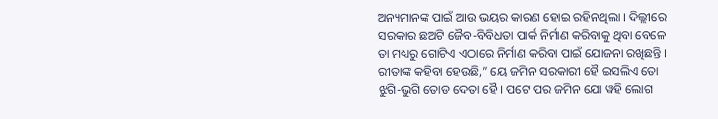ଅନ୍ୟମାନଙ୍କ ପାଇଁ ଆଉ ଭୟର କାରଣ ହୋଇ ରହିନଥିଲା । ଦିଲ୍ଲୀରେ ସରକାର ଛଅଟି ଜୈବ-ବିବିଧତା ପାର୍କ ନିର୍ମାଣ କରିବାକୁ ଥିବା ବେଳେ ତା ମଧ୍ୟରୁ ଗୋଟିଏ ଏଠାରେ ନିର୍ମାଣ କରିବା ପାଇଁ ଯୋଜନା ରଖିଛନ୍ତି । ରୀତାଙ୍କ କହିବା ହେଉଛି,” ୟେ ଜମିନ ସରକାରୀ ହୈ ଇସଲିଏ ତୋ ଝୁଗି-ଭୁଗି ତୋଡ ଦେତା ହୈ । ପଟେ ପର ଜମିନ ଯୋ ୱହି ଲୋଗ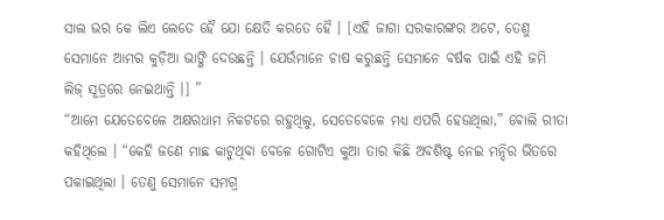ସାଲ ଭର କେ ଲିଏ ଲେତେ ହୈ ଯୋ କ୍ଷେତି କରତେ ହୈ । [ଏହି ଜାଗା ସରକାରଙ୍କର ଅଟେ, ତେଣୁ ସେମାନେ ଆମର କୁଡ଼ିଆ ଭାଙ୍ଗି ଦେଉଛନ୍ତି । ଯେଉଁମାନେ ଚାଷ କରୁଛନ୍ତି ସେମାନେ ବର୍ଷକ ପାଇଁ ଏହି ଜମି ଲିଜ୍ ସୂତ୍ରରେ ନେଇଥାନ୍ତି ।] ”
“ଆମେ ଯେତେବେଳେ ଅକ୍ଷରଧାମ ନିକଟରେ ରହୁଥିଲୁ, ସେତେବେଳେ ମଧ୍ୟ ଏପରି ହେଉଥିଲା,” ବୋଲି ରୀତା କହିଥିଲେ । “କେହି ଜଣେ ମାଛ କାଟୁଥିବା ବେଳେ ଗୋଟିଏ କୁଆ ତାର କିଛି ଅବଶିଷ୍ଟ ନେଇ ମନ୍ଦିର ଭିତରେ ପକାଇଥିଲା । ତେଣୁ ସେମାନେ ସମଗ୍ର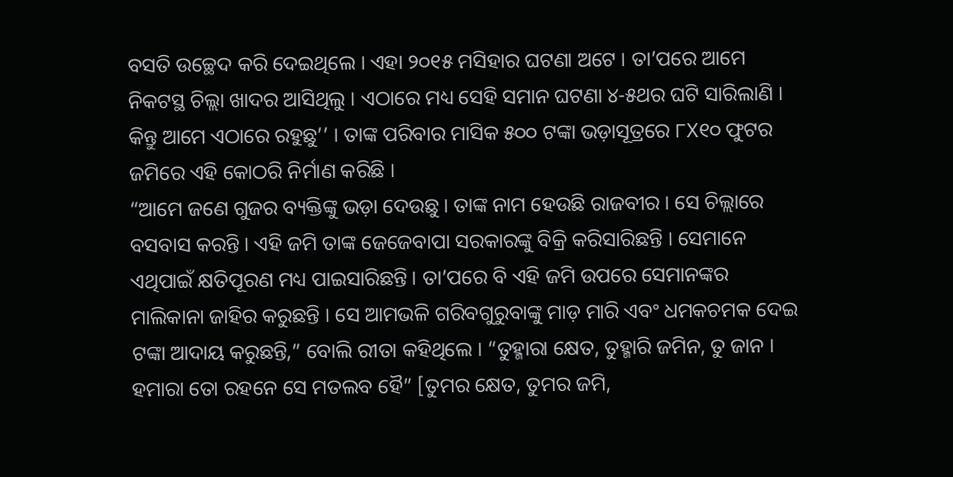ବସତି ଉଚ୍ଛେଦ କରି ଦେଇଥିଲେ । ଏହା ୨୦୧୫ ମସିହାର ଘଟଣା ଅଟେ । ତା’ପରେ ଆମେ ନିକଟସ୍ଥ ଚିଲ୍ଲା ଖାଦର ଆସିଥିଲୁ । ଏଠାରେ ମଧ୍ୟ ସେହି ସମାନ ଘଟଣା ୪-୫ଥର ଘଟି ସାରିଲାଣି । କିନ୍ତୁ ଆମେ ଏଠାରେ ରହୁଛୁ’’ । ତାଙ୍କ ପରିବାର ମାସିକ ୫୦୦ ଟଙ୍କା ଭଡ଼ାସୂତ୍ରରେ ୮X୧୦ ଫୁଟର ଜମିରେ ଏହି କୋଠରି ନିର୍ମାଣ କରିଛି ।
“ଆମେ ଜଣେ ଗୁଜର ବ୍ୟକ୍ତିଙ୍କୁ ଭଡ଼ା ଦେଉଛୁ । ତାଙ୍କ ନାମ ହେଉଛି ରାଜବୀର । ସେ ଚିଲ୍ଲାରେ ବସବାସ କରନ୍ତି । ଏହି ଜମି ତାଙ୍କ ଜେଜେବାପା ସରକାରଙ୍କୁ ବିକ୍ରି କରିସାରିଛନ୍ତି । ସେମାନେ ଏଥିପାଇଁ କ୍ଷତିପୂରଣ ମଧ୍ୟ ପାଇସାରିଛନ୍ତି । ତା’ପରେ ବି ଏହି ଜମି ଉପରେ ସେମାନଙ୍କର ମାଲିକାନା ଜାହିର କରୁଛନ୍ତି । ସେ ଆମଭଳି ଗରିବଗୁରୁବାଙ୍କୁ ମାଡ଼ ମାରି ଏବଂ ଧମକଚମକ ଦେଇ ଟଙ୍କା ଆଦାୟ କରୁଛନ୍ତି,” ବୋଲି ରୀତା କହିଥିଲେ । “ତୁହ୍ମାରା କ୍ଷେତ, ତୁହ୍ମାରି ଜମିନ, ତୁ ଜାନ । ହମାରା ତୋ ରହନେ ସେ ମତଲବ ହୈ” [ତୁମର କ୍ଷେତ, ତୁମର ଜମି,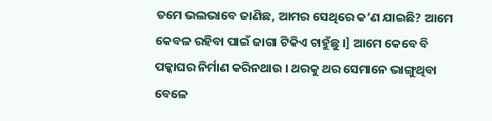ତମେ ଭଲଭାବେ ଜାଣିଛ, ଆମର ସେଥିରେ କ’ଣ ଯାଇଛି? ଆମେ କେବଳ ରହିବା ପାଇଁ ଜାଗା ଟିକିଏ ଚାହୁଁଛୁ ।] ଆମେ କେବେ ବି ପକ୍କାଘର ନିର୍ମାଣ କରିନଥାଉ । ଥରକୁ ଥର ସେମାନେ ଭାଙ୍ଗୁଥିବା ବେଳେ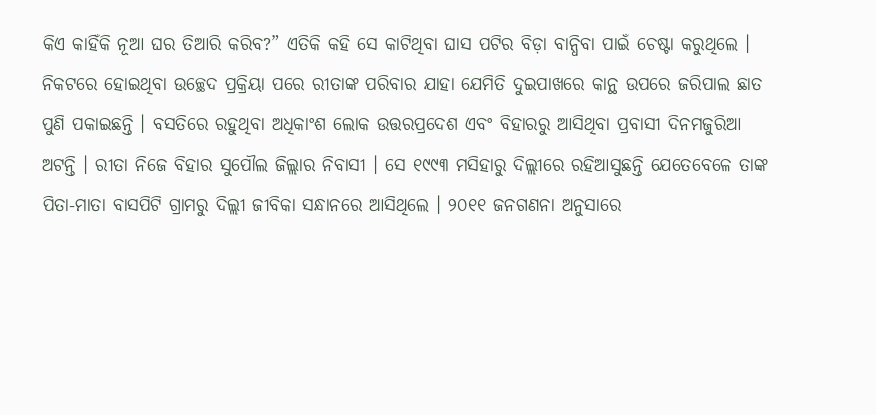କିଏ କାହିଁକି ନୂଆ ଘର ତିଆରି କରିବ?” ଏତିକି କହି ସେ କାଟିଥିବା ଘାସ ପଟିର ବିଡ଼ା ବାନ୍ଧିବା ପାଇଁ ଚେଷ୍ଟା କରୁଥିଲେ ।
ନିକଟରେ ହୋଇଥିବା ଉଚ୍ଛେଦ ପ୍ରକ୍ରିୟା ପରେ ରୀତାଙ୍କ ପରିବାର ଯାହା ଯେମିତି ଦୁଇପାଖରେ କାନ୍ଥ ଉପରେ ଜରିପାଲ ଛାତ ପୁଣି ପକାଇଛନ୍ତି । ବସତିରେ ରହୁଥିବା ଅଧିକାଂଶ ଲୋକ ଉତ୍ତରପ୍ରଦେଶ ଏବଂ ବିହାରରୁ ଆସିଥିବା ପ୍ରବାସୀ ଦିନମଜୁରିଆ ଅଟନ୍ତି । ରୀତା ନିଜେ ବିହାର ସୁପୌଲ ଜିଲ୍ଲାର ନିବାସୀ । ସେ ୧୯୯୩ ମସିହାରୁ ଦିଲ୍ଲୀରେ ରହିଆସୁଛନ୍ତି ଯେତେବେଳେ ତାଙ୍କ ପିତା-ମାତା ବାସପିଟି ଗ୍ରାମରୁ ଦିଲ୍ଲୀ ଜୀବିକା ସନ୍ଧାନରେ ଆସିଥିଲେ । ୨୦୧୧ ଜନଗଣନା ଅନୁସାରେ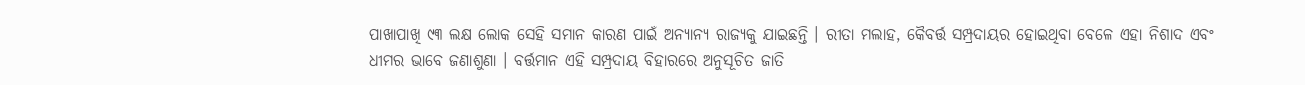ପାଖାପାଖି ୯୩ ଲକ୍ଷ ଲୋକ ସେହି ସମାନ କାରଣ ପାଇଁ ଅନ୍ୟାନ୍ୟ ରାଜ୍ୟକୁ ଯାଇଛନ୍ତି । ରୀତା ମଲାହ, କୈବର୍ତ୍ତ ସମ୍ପ୍ରଦାୟର ହୋଇଥିବା ବେଳେ ଏହା ନିଶାଦ ଏବଂ ଧୀମର ଭାବେ ଜଣାଶୁଣା । ବର୍ତ୍ତମାନ ଏହି ସମ୍ପ୍ରଦାୟ ବିହାରରେ ଅନୁସୂଚିତ ଜାତି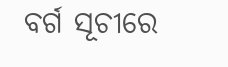ବର୍ଗ ସୂଚୀରେ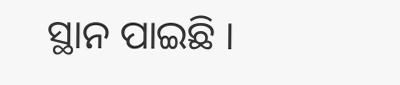ସ୍ଥାନ ପାଇଛି ।